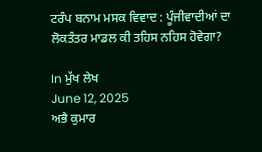ਟਰੰਪ ਬਨਾਮ ਮਸਕ ਵਿਵਾਦ : ਪੂੰਜੀਵਾਦੀਆਂ ਦਾ ਲੋਕਤੰਤਰ ਮਾਡਲ ਕੀ ਤਹਿਸ ਨਹਿਸ ਹੋਵੇਗਾ?

In ਮੁੱਖ ਲੇਖ
June 12, 2025
ਅਭੈ ਕੁਮਾਰ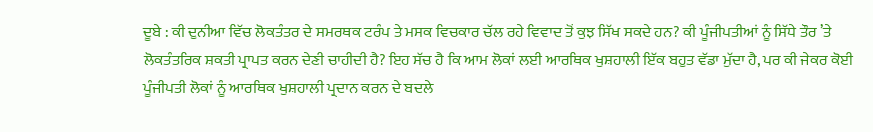ਦੂਬੇ : ਕੀ ਦੁਨੀਆ ਵਿੱਚ ਲੋਕਤੰਤਰ ਦੇ ਸਮਰਥਕ ਟਰੰਪ ਤੇ ਮਸਕ ਵਿਚਕਾਰ ਚੱਲ ਰਹੇ ਵਿਵਾਦ ਤੋਂ ਕੁਝ ਸਿੱਖ ਸਕਦੇ ਹਨ? ਕੀ ਪੂੰਜੀਪਤੀਆਂ ਨੂੰ ਸਿੱਧੇ ਤੌਰ ’ਤੇ ਲੋਕਤੰਤਰਿਕ ਸ਼ਕਤੀ ਪ੍ਰਾਪਤ ਕਰਨ ਦੇਣੀ ਚਾਹੀਦੀ ਹੈ? ਇਹ ਸੱਚ ਹੈ ਕਿ ਆਮ ਲੋਕਾਂ ਲਈ ਆਰਥਿਕ ਖੁਸ਼ਹਾਲੀ ਇੱਕ ਬਹੁਤ ਵੱਡਾ ਮੁੱਦਾ ਹੈ, ਪਰ ਕੀ ਜੇਕਰ ਕੋਈ ਪੂੰਜੀਪਤੀ ਲੋਕਾਂ ਨੂੰ ਆਰਥਿਕ ਖੁਸ਼ਹਾਲੀ ਪ੍ਰਦਾਨ ਕਰਨ ਦੇ ਬਦਲੇ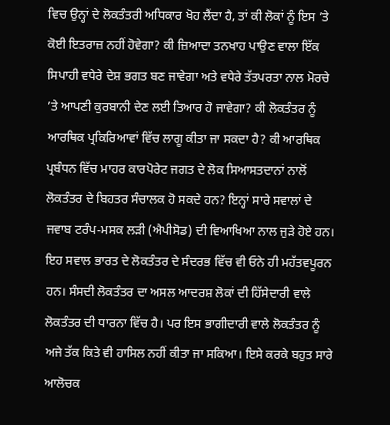ਵਿਚ ਉਨ੍ਹਾਂ ਦੇ ਲੋਕਤੰਤਰੀ ਅਧਿਕਾਰ ਖੋਹ ਲੈਂਦਾ ਹੈ, ਤਾਂ ਕੀ ਲੋਕਾਂ ਨੂੰ ਇਸ ’ਤੇ ਕੋਈ ਇਤਰਾਜ਼ ਨਹੀਂ ਹੋਵੇਗਾ? ਕੀ ਜ਼ਿਆਦਾ ਤਨਖਾਹ ਪਾਉਣ ਵਾਲਾ ਇੱਕ ਸਿਪਾਹੀ ਵਧੇਰੇ ਦੇਸ਼ ਭਗਤ ਬਣ ਜਾਵੇਗਾ ਅਤੇ ਵਧੇਰੇ ਤੱਤਪਰਤਾ ਨਾਲ ਮੋਰਚੇ ’ਤੇ ਆਪਣੀ ਕੁਰਬਾਨੀ ਦੇਣ ਲਈ ਤਿਆਰ ਹੋ ਜਾਵੇਗਾ? ਕੀ ਲੋਕਤੰਤਰ ਨੂੰ ਆਰਥਿਕ ਪ੍ਰਕਿਰਿਆਵਾਂ ਵਿੱਚ ਲਾਗੂ ਕੀਤਾ ਜਾ ਸਕਦਾ ਹੈ? ਕੀ ਆਰਥਿਕ ਪ੍ਰਬੰਧਨ ਵਿੱਚ ਮਾਹਰ ਕਾਰਪੋਰੇਟ ਜਗਤ ਦੇ ਲੋਕ ਸਿਆਸਤਦਾਨਾਂ ਨਾਲੋਂ ਲੋਕਤੰਤਰ ਦੇ ਬਿਹਤਰ ਸੰਚਾਲਕ ਹੋ ਸਕਦੇ ਹਨ? ਇਨ੍ਹਾਂ ਸਾਰੇ ਸਵਾਲਾਂ ਦੇ ਜਵਾਬ ਟਰੰਪ-ਮਸਕ ਲੜੀ (ਐਪੀਸੋਡ) ਦੀ ਵਿਆਖਿਆ ਨਾਲ ਜੁੜੇ ਹੋਏ ਹਨ। ਇਹ ਸਵਾਲ ਭਾਰਤ ਦੇ ਲੋਕਤੰਤਰ ਦੇ ਸੰਦਰਭ ਵਿੱਚ ਵੀ ਓਨੇ ਹੀ ਮਹੱਤਵਪੂਰਨ ਹਨ। ਸੰਸਦੀ ਲੋਕਤੰਤਰ ਦਾ ਅਸਲ ਆਦਰਸ਼ ਲੋਕਾਂ ਦੀ ਹਿੱਸੇਦਾਰੀ ਵਾਲੇ ਲੋਕਤੰਤਰ ਦੀ ਧਾਰਨਾ ਵਿੱਚ ਹੈ। ਪਰ ਇਸ ਭਾਗੀਦਾਰੀ ਵਾਲੇ ਲੋਕਤੰਤਰ ਨੂੰ ਅਜੇ ਤੱਕ ਕਿਤੇ ਵੀ ਹਾਸਿਲ ਨਹੀਂ ਕੀਤਾ ਜਾ ਸਕਿਆ। ਇਸੇ ਕਰਕੇ ਬਹੁਤ ਸਾਰੇ ਆਲੋਚਕ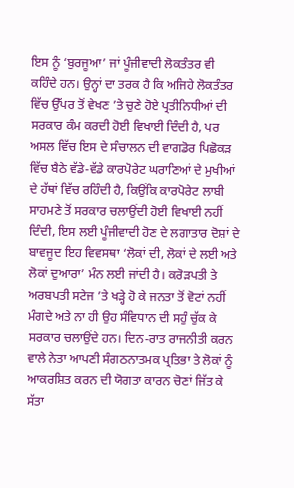ਇਸ ਨੂੰ ‘ਬੁਰਜੂਆ’ ਜਾਂ ਪੂੰਜੀਵਾਦੀ ਲੋਕਤੰਤਰ ਵੀ ਕਹਿੰਦੇ ਹਨ। ਉਨ੍ਹਾਂ ਦਾ ਤਰਕ ਹੈ ਕਿ ਅਜਿਹੇ ਲੋਕਤੰਤਰ ਵਿੱਚ ਉੱਪਰ ਤੋਂ ਵੇਖਣ ’ਤੇ ਚੁਣੇ ਹੋਏ ਪ੍ਰਤੀਨਿਧੀਆਂ ਦੀ ਸਰਕਾਰ ਕੰਮ ਕਰਦੀ ਹੋਈ ਵਿਖਾਈ ਦਿੰਦੀ ਹੈ, ਪਰ ਅਸਲ ਵਿੱਚ ਇਸ ਦੇ ਸੰਚਾਲਨ ਦੀ ਵਾਗਡੋਰ ਪਿਛੋਕੜ ਵਿੱਚ ਬੈਠੇ ਵੱਡੇ-ਵੱਡੇ ਕਾਰਪੋਰੇਟ ਘਰਾਣਿਆਂ ਦੇ ਮੁਖੀਆਂ ਦੇ ਹੱਥਾਂ ਵਿੱਚ ਰਹਿੰਦੀ ਹੈ, ਕਿਉਂਕਿ ਕਾਰਪੋਰੇਟ ਲਾਬੀ ਸਾਹਮਣੇ ਤੋਂ ਸਰਕਾਰ ਚਲਾਉਂਦੀ ਹੋਈ ਵਿਖਾਈ ਨਹੀਂ ਦਿੰਦੀ, ਇਸ ਲਈ ਪੂੰਜੀਵਾਦੀ ਹੋਣ ਦੇ ਲਗਾਤਾਰ ਦੋਸ਼ਾਂ ਦੇ ਬਾਵਜੂਦ ਇਹ ਵਿਵਸਥਾ ‘ਲੋਕਾਂ ਦੀ, ਲੋਕਾਂ ਦੇ ਲਈ ਅਤੇ ਲੋਕਾਂ ਦੁਆਰਾ’ ਮੰਨ ਲਈ ਜਾਂਦੀ ਹੈ। ਕਰੋੜਪਤੀ ਤੇ ਅਰਬਪਤੀ ਸਟੇਜ ’ਤੇ ਖੜ੍ਹੇ ਹੋ ਕੇ ਜਨਤਾ ਤੋਂ ਵੋਟਾਂ ਨਹੀਂ ਮੰਗਦੇ ਅਤੇ ਨਾ ਹੀ ਉਹ ਸੰਵਿਧਾਨ ਦੀ ਸਹੁੰ ਚੁੱਕ ਕੇ ਸਰਕਾਰ ਚਲਾਉਂਦੇ ਹਨ। ਦਿਨ-ਰਾਤ ਰਾਜਨੀਤੀ ਕਰਨ ਵਾਲੇ ਨੇਤਾ ਆਪਣੀ ਸੰਗਠਨਾਤਮਕ ਪ੍ਰਤਿਭਾ ਤੇ ਲੋਕਾਂ ਨੂੰ ਆਕਰਸ਼ਿਤ ਕਰਨ ਦੀ ਯੋਗਤਾ ਕਾਰਨ ਚੋਣਾਂ ਜਿੱਤ ਕੇ ਸੱਤਾ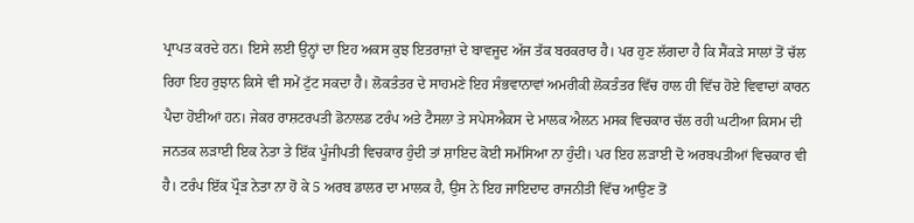ਪ੍ਰਾਪਤ ਕਰਦੇ ਹਨ। ਇਸੇ ਲਈ ਉਨ੍ਹਾਂ ਦਾ ਇਹ ਅਕਸ ਕੁਝ ਇਤਰਾਜ਼ਾਂ ਦੇ ਬਾਵਜੂਦ ਅੱਜ ਤੱਕ ਬਰਕਰਾਰ ਹੈ। ਪਰ ਹੁਣ ਲੱਗਦਾ ਹੈ ਕਿ ਸੈਂਕੜੇ ਸਾਲਾਂ ਤੋਂ ਚੱਲ ਰਿਹਾ ਇਹ ਰੁਝਾਨ ਕਿਸੇ ਵੀ ਸਮੇਂ ਟੁੱਟ ਸਕਦਾ ਹੈ। ਲੋਕਤੰਤਰ ਦੇ ਸਾਹਮਣੇ ਇਹ ਸੰਭਵਾਨਾਵਾਂ ਅਮਰੀਕੀ ਲੋਕਤੰਤਰ ਵਿੱਚ ਹਾਲ ਹੀ ਵਿੱਚ ਹੋਏ ਵਿਵਾਦਾਂ ਕਾਰਨ ਪੈਦਾ ਹੋਈਆਂ ਹਨ। ਜੇਕਰ ਰਾਸ਼ਟਰਪਤੀ ਡੋਨਾਲਡ ਟਰੰਪ ਅਤੇ ਟੈਸਲਾ ਤੇ ਸਪੇਸਐਕਸ ਦੇ ਮਾਲਕ ਐਲਨ ਮਸਕ ਵਿਚਕਾਰ ਚੱਲ ਰਹੀ ਘਟੀਆ ਕਿਸਮ ਦੀ ਜਨਤਕ ਲੜਾਈ ਇਕ ਨੇਤਾ ਤੇ ਇੱਕ ਪੂੰਜੀਪਤੀ ਵਿਚਕਾਰ ਹੁੰਦੀ ਤਾਂ ਸ਼ਾਇਦ ਕੋਈ ਸਮੱਸਿਆ ਨਾ ਹੁੰਦੀ। ਪਰ ਇਹ ਲੜਾਈ ਦੋ ਅਰਬਪਤੀਆਂ ਵਿਚਕਾਰ ਵੀ ਹੈ। ਟਰੰਪ ਇੱਕ ਪ੍ਰੌੜ ਨੇਤਾ ਨਾ ਹੋ ਕੇ 5 ਅਰਬ ਡਾਲਰ ਦਾ ਮਾਲਕ ਹੈ, ਉਸ ਨੇ ਇਹ ਜਾਇਦਾਦ ਰਾਜਨੀਤੀ ਵਿੱਚ ਆਉਣ ਤੋਂ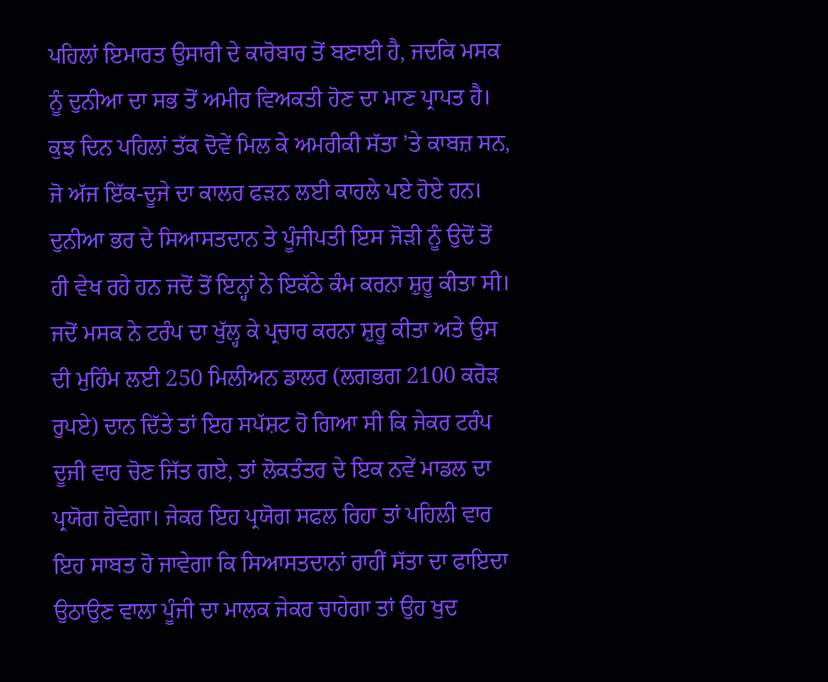ਪਹਿਲਾਂ ਇਮਾਰਤ ਉਸਾਰੀ ਦੇ ਕਾਰੋਬਾਰ ਤੋਂ ਬਣਾਈ ਹੈ, ਜਦਕਿ ਮਸਕ ਨੂੰ ਦੁਨੀਆ ਦਾ ਸਭ ਤੋਂ ਅਮੀਰ ਵਿਅਕਤੀ ਹੋਣ ਦਾ ਮਾਣ ਪ੍ਰਾਪਤ ਹੈ। ਕੁਝ ਦਿਨ ਪਹਿਲਾਂ ਤੱਕ ਦੋਵੇਂ ਮਿਲ ਕੇ ਅਮਰੀਕੀ ਸੱਤਾ ’ਤੇ ਕਾਬਜ਼ ਸਨ, ਜੋ ਅੱਜ ਇੱਕ-ਦੂਜੇ ਦਾ ਕਾਲਰ ਫੜਨ ਲਈ ਕਾਹਲੇ ਪਏ ਹੋਏ ਹਨ। ਦੁਨੀਆ ਭਰ ਦੇ ਸਿਆਸਤਦਾਨ ਤੇ ਪੂੰਜੀਪਤੀ ਇਸ ਜੋੜੀ ਨੂੰ ਉਦੋਂ ਤੋਂ ਹੀ ਵੇਖ ਰਹੇ ਹਨ ਜਦੋਂ ਤੋਂ ਇਨ੍ਹਾਂ ਨੇ ਇਕੱਠੇ ਕੰਮ ਕਰਨਾ ਸ਼ੁਰੂ ਕੀਤਾ ਸੀ। ਜਦੋਂ ਮਸਕ ਨੇ ਟਰੰਪ ਦਾ ਖੁੱਲ੍ਹ ਕੇ ਪ੍ਰਚਾਰ ਕਰਨਾ ਸ਼ੁਰੂ ਕੀਤਾ ਅਤੇ ਉਸ ਦੀ ਮੁਹਿੰਮ ਲਈ 250 ਮਿਲੀਅਨ ਡਾਲਰ (ਲਗਭਗ 2100 ਕਰੋੜ ਰੁਪਏ) ਦਾਨ ਦਿੱਤੇ ਤਾਂ ਇਹ ਸਪੱਸ਼ਟ ਹੋ ਗਿਆ ਸੀ ਕਿ ਜੇਕਰ ਟਰੰਪ ਦੂਜੀ ਵਾਰ ਚੋਣ ਜਿੱਤ ਗਏ, ਤਾਂ ਲੋਕਤੰਤਰ ਦੇ ਇਕ ਨਵੇਂ ਮਾਡਲ ਦਾ ਪ੍ਰਯੋਗ ਹੋਵੇਗਾ। ਜੇਕਰ ਇਹ ਪ੍ਰਯੋਗ ਸਫਲ ਰਿਹਾ ਤਾਂ ਪਹਿਲੀ ਵਾਰ ਇਹ ਸਾਬਤ ਹੋ ਜਾਵੇਗਾ ਕਿ ਸਿਆਸਤਦਾਨਾਂ ਰਾਹੀਂ ਸੱਤਾ ਦਾ ਫਾਇਦਾ ਉਠਾਉਣ ਵਾਲਾ ਪੂੰਜੀ ਦਾ ਮਾਲਕ ਜੇਕਰ ਚਾਹੇਗਾ ਤਾਂ ਉਹ ਖੁਦ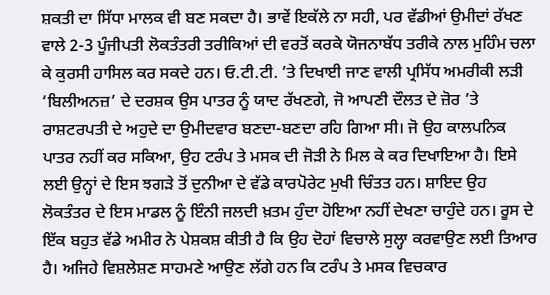ਸ਼ਕਤੀ ਦਾ ਸਿੱਧਾ ਮਾਲਕ ਵੀ ਬਣ ਸਕਦਾ ਹੈ। ਭਾਵੇਂ ਇਕੱਲੇ ਨਾ ਸਹੀ, ਪਰ ਵੱਡੀਆਂ ਉਮੀਦਾਂ ਰੱਖਣ ਵਾਲੇ 2-3 ਪੂੰਜੀਪਤੀ ਲੋਕਤੰਤਰੀ ਤਰੀਕਿਆਂ ਦੀ ਵਰਤੋਂ ਕਰਕੇ ਯੋਜਨਾਬੱਧ ਤਰੀਕੇ ਨਾਲ ਮੁਹਿੰਮ ਚਲਾ ਕੇ ਕੁਰਸੀ ਹਾਸਿਲ ਕਰ ਸਕਦੇ ਹਨ। ਓ.ਟੀ.ਟੀ. ’ਤੇ ਦਿਖਾਈ ਜਾਣ ਵਾਲੀ ਪ੍ਰਸਿੱਧ ਅਮਰੀਕੀ ਲੜੀ ‘ਬਿਲੀਅਨਜ਼’ ਦੇ ਦਰਸ਼ਕ ਉਸ ਪਾਤਰ ਨੂੰ ਯਾਦ ਰੱਖਣਗੇ, ਜੋ ਆਪਣੀ ਦੌਲਤ ਦੇ ਜ਼ੋਰ ’ਤੇ ਰਾਸ਼ਟਰਪਤੀ ਦੇ ਅਹੁਦੇ ਦਾ ਉਮੀਦਵਾਰ ਬਣਦਾ-ਬਣਦਾ ਰਹਿ ਗਿਆ ਸੀ। ਜੋ ਉਹ ਕਾਲਪਨਿਕ ਪਾਤਰ ਨਹੀਂ ਕਰ ਸਕਿਆ, ਉਹ ਟਰੰਪ ਤੇ ਮਸਕ ਦੀ ਜੋੜੀ ਨੇ ਮਿਲ ਕੇ ਕਰ ਦਿਖਾਇਆ ਹੈ। ਇਸੇ ਲਈ ਉਨ੍ਹਾਂ ਦੇ ਇਸ ਝਗੜੇ ਤੋਂ ਦੁਨੀਆ ਦੇ ਵੱਡੇ ਕਾਰਪੋਰੇਟ ਮੁਖੀ ਚਿੰਤਤ ਹਨ। ਸ਼ਾਇਦ ਉਹ ਲੋਕਤੰਤਰ ਦੇ ਇਸ ਮਾਡਲ ਨੂੰ ਇੰਨੀ ਜਲਦੀ ਖ਼ਤਮ ਹੁੰਦਾ ਹੋਇਆ ਨਹੀਂ ਦੇਖਣਾ ਚਾਹੁੰਦੇ ਹਨ। ਰੂਸ ਦੇ ਇੱਕ ਬਹੁਤ ਵੱਡੇ ਅਮੀਰ ਨੇ ਪੇਸ਼ਕਸ਼ ਕੀਤੀ ਹੈ ਕਿ ਉਹ ਦੋਹਾਂ ਵਿਚਾਲੇ ਸੁਲ੍ਹਾ ਕਰਵਾਉਣ ਲਈ ਤਿਆਰ ਹੈ। ਅਜਿਹੇ ਵਿਸ਼ਲੇਸ਼ਣ ਸਾਹਮਣੇ ਆਉਣ ਲੱਗੇ ਹਨ ਕਿ ਟਰੰਪ ਤੇ ਮਸਕ ਵਿਚਕਾਰ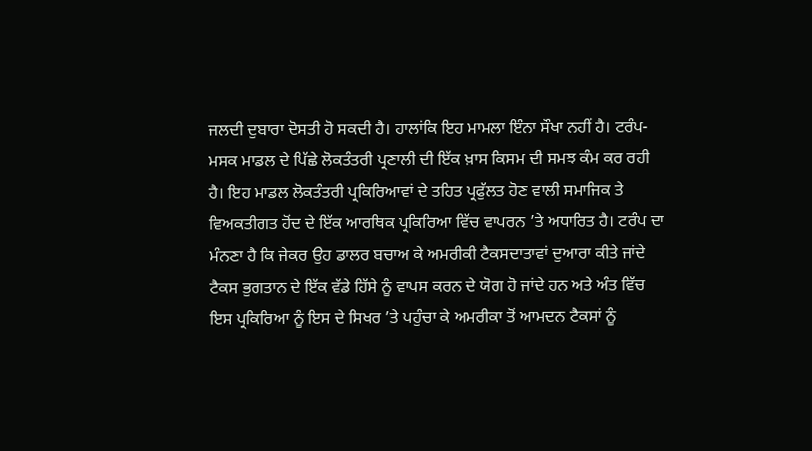ਜਲਦੀ ਦੁਬਾਰਾ ਦੋਸਤੀ ਹੋ ਸਕਦੀ ਹੈ। ਹਾਲਾਂਕਿ ਇਹ ਮਾਮਲਾ ਇੰਨਾ ਸੌਖਾ ਨਹੀਂ ਹੈ। ਟਰੰਪ-ਮਸਕ ਮਾਡਲ ਦੇ ਪਿੱਛੇ ਲੋਕਤੰਤਰੀ ਪ੍ਰਣਾਲੀ ਦੀ ਇੱਕ ਖ਼ਾਸ ਕਿਸਮ ਦੀ ਸਮਝ ਕੰਮ ਕਰ ਰਹੀ ਹੈ। ਇਹ ਮਾਡਲ ਲੋਕਤੰਤਰੀ ਪ੍ਰਕਿਰਿਆਵਾਂ ਦੇ ਤਹਿਤ ਪ੍ਰਫੁੱਲਤ ਹੋਣ ਵਾਲੀ ਸਮਾਜਿਕ ਤੇ ਵਿਅਕਤੀਗਤ ਹੋਂਦ ਦੇ ਇੱਕ ਆਰਥਿਕ ਪ੍ਰਕਿਰਿਆ ਵਿੱਚ ਵਾਪਰਨ ’ਤੇ ਅਧਾਰਿਤ ਹੈ। ਟਰੰਪ ਦਾ ਮੰਨਣਾ ਹੈ ਕਿ ਜੇਕਰ ਉਹ ਡਾਲਰ ਬਚਾਅ ਕੇ ਅਮਰੀਕੀ ਟੈਕਸਦਾਤਾਵਾਂ ਦੁਆਰਾ ਕੀਤੇ ਜਾਂਦੇ ਟੈਕਸ ਭੁਗਤਾਨ ਦੇ ਇੱਕ ਵੱਡੇ ਹਿੱਸੇ ਨੂੰ ਵਾਪਸ ਕਰਨ ਦੇ ਯੋਗ ਹੋ ਜਾਂਦੇ ਹਨ ਅਤੇ ਅੰਤ ਵਿੱਚ ਇਸ ਪ੍ਰਕਿਰਿਆ ਨੂੰ ਇਸ ਦੇ ਸਿਖਰ ’ਤੇ ਪਹੁੰਚਾ ਕੇ ਅਮਰੀਕਾ ਤੋਂ ਆਮਦਨ ਟੈਕਸਾਂ ਨੂੰ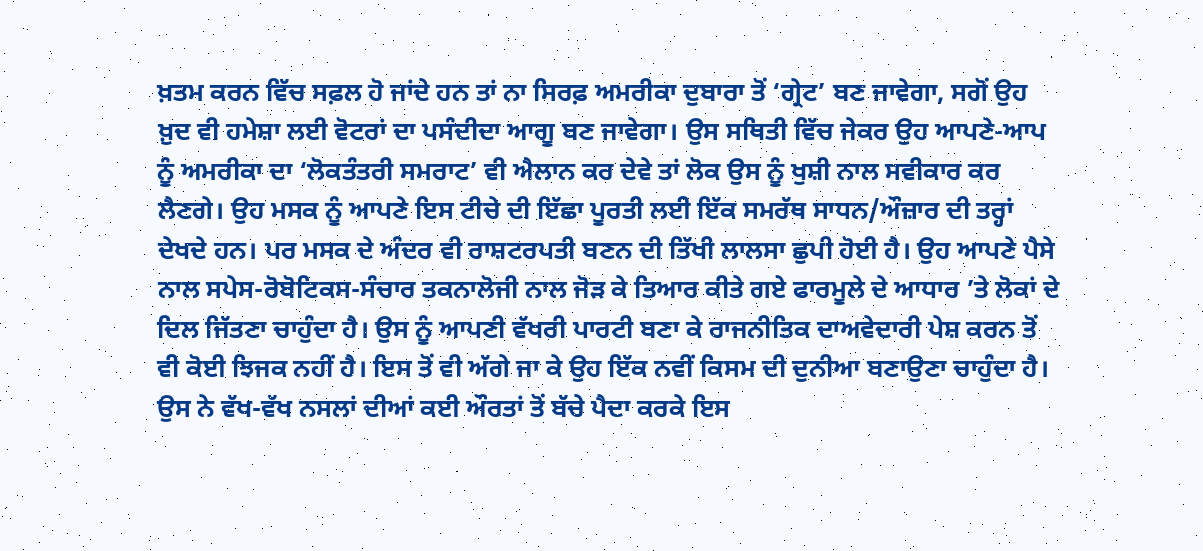ਖ਼ਤਮ ਕਰਨ ਵਿੱਚ ਸਫ਼ਲ ਹੋ ਜਾਂਦੇ ਹਨ ਤਾਂ ਨਾ ਸਿਰਫ਼ ਅਮਰੀਕਾ ਦੁਬਾਰਾ ਤੋਂ ‘ਗ੍ਰੇਟ’ ਬਣ ਜਾਵੇਗਾ, ਸਗੋਂ ਉਹ ਖ਼ੁਦ ਵੀ ਹਮੇਸ਼ਾ ਲਈ ਵੋਟਰਾਂ ਦਾ ਪਸੰਦੀਦਾ ਆਗੂ ਬਣ ਜਾਵੇਗਾ। ਉਸ ਸਥਿਤੀ ਵਿੱਚ ਜੇਕਰ ਉਹ ਆਪਣੇ-ਆਪ ਨੂੰ ਅਮਰੀਕਾ ਦਾ ‘ਲੋਕਤੰਤਰੀ ਸਮਰਾਟ’ ਵੀ ਐਲਾਨ ਕਰ ਦੇਵੇ ਤਾਂ ਲੋਕ ਉਸ ਨੂੰ ਖੁਸ਼ੀ ਨਾਲ ਸਵੀਕਾਰ ਕਰ ਲੈਣਗੇ। ਉਹ ਮਸਕ ਨੂੰ ਆਪਣੇ ਇਸ ਟੀਚੇ ਦੀ ਇੱਛਾ ਪੂਰਤੀ ਲਈ ਇੱਕ ਸਮਰੱਥ ਸਾਧਨ/ਔਜ਼ਾਰ ਦੀ ਤਰ੍ਹਾਂ ਦੇਖਦੇ ਹਨ। ਪਰ ਮਸਕ ਦੇ ਅੰਦਰ ਵੀ ਰਾਸ਼ਟਰਪਤੀ ਬਣਨ ਦੀ ਤਿੱਖੀ ਲਾਲਸਾ ਛੁਪੀ ਹੋਈ ਹੈ। ਉਹ ਆਪਣੇ ਪੈਸੇ ਨਾਲ ਸਪੇਸ-ਰੋਬੋਟਿਕਸ-ਸੰਚਾਰ ਤਕਨਾਲੋਜੀ ਨਾਲ ਜੋੜ ਕੇ ਤਿਆਰ ਕੀਤੇ ਗਏ ਫਾਰਮੂਲੇ ਦੇ ਆਧਾਰ ’ਤੇ ਲੋਕਾਂ ਦੇ ਦਿਲ ਜਿੱਤਣਾ ਚਾਹੁੰਦਾ ਹੈ। ਉਸ ਨੂੰ ਆਪਣੀ ਵੱਖਰੀ ਪਾਰਟੀ ਬਣਾ ਕੇ ਰਾਜਨੀਤਿਕ ਦਾਅਵੇਦਾਰੀ ਪੇਸ਼ ਕਰਨ ਤੋਂ ਵੀ ਕੋਈ ਝਿਜਕ ਨਹੀਂ ਹੈ। ਇਸ ਤੋਂ ਵੀ ਅੱਗੇ ਜਾ ਕੇ ਉਹ ਇੱਕ ਨਵੀਂ ਕਿਸਮ ਦੀ ਦੁਨੀਆ ਬਣਾਉਣਾ ਚਾਹੁੰਦਾ ਹੈ। ਉਸ ਨੇ ਵੱਖ-ਵੱਖ ਨਸਲਾਂ ਦੀਆਂ ਕਈ ਔਰਤਾਂ ਤੋਂ ਬੱਚੇ ਪੈਦਾ ਕਰਕੇ ਇਸ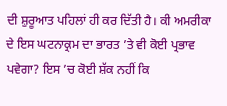ਦੀ ਸ਼ੁਰੂਆਤ ਪਹਿਲਾਂ ਹੀ ਕਰ ਦਿੱਤੀ ਹੈ। ਕੀ ਅਮਰੀਕਾ ਦੇ ਇਸ ਘਟਨਾਕ੍ਰਮ ਦਾ ਭਾਰਤ ’ਤੇ ਵੀ ਕੋਈ ਪ੍ਰਭਾਵ ਪਵੇਗਾ? ਇਸ ’ਚ ਕੋਈ ਸ਼ੱਕ ਨਹੀਂ ਕਿ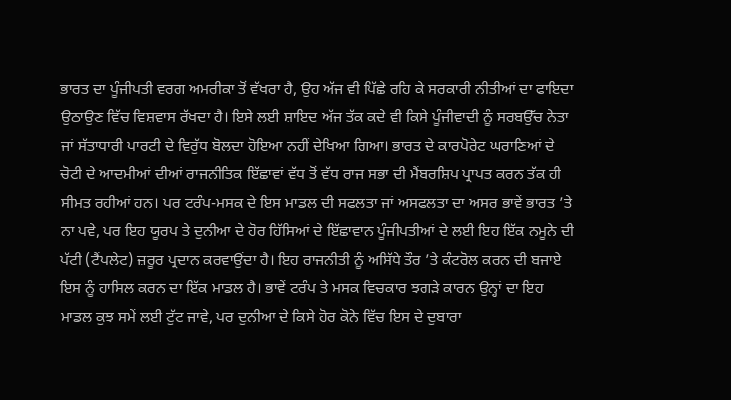ਭਾਰਤ ਦਾ ਪੂੰਜੀਪਤੀ ਵਰਗ ਅਮਰੀਕਾ ਤੋਂ ਵੱਖਰਾ ਹੈ, ਉਹ ਅੱਜ ਵੀ ਪਿੱਛੇ ਰਹਿ ਕੇ ਸਰਕਾਰੀ ਨੀਤੀਆਂ ਦਾ ਫਾਇਦਾ ਉਠਾਉਣ ਵਿੱਚ ਵਿਸ਼ਵਾਸ ਰੱਖਦਾ ਹੈ। ਇਸੇ ਲਈ ਸ਼ਾਇਦ ਅੱਜ ਤੱਕ ਕਦੇ ਵੀ ਕਿਸੇ ਪੂੰਜੀਵਾਦੀ ਨੂੰ ਸਰਬਉੱਚ ਨੇਤਾ ਜਾਂ ਸੱਤਾਧਾਰੀ ਪਾਰਟੀ ਦੇ ਵਿਰੁੱਧ ਬੋਲਦਾ ਹੋਇਆ ਨਹੀਂ ਦੇਖਿਆ ਗਿਆ। ਭਾਰਤ ਦੇ ਕਾਰਪੋਰੇਟ ਘਰਾਣਿਆਂ ਦੇ ਚੋਟੀ ਦੇ ਆਦਮੀਆਂ ਦੀਆਂ ਰਾਜਨੀਤਿਕ ਇੱਛਾਵਾਂ ਵੱਧ ਤੋਂ ਵੱਧ ਰਾਜ ਸਭਾ ਦੀ ਮੈਂਬਰਸ਼ਿਪ ਪ੍ਰਾਪਤ ਕਰਨ ਤੱਕ ਹੀ ਸੀਮਤ ਰਹੀਆਂ ਹਨ। ਪਰ ਟਰੰਪ-ਮਸਕ ਦੇ ਇਸ ਮਾਡਲ ਦੀ ਸਫਲਤਾ ਜਾਂ ਅਸਫਲਤਾ ਦਾ ਅਸਰ ਭਾਵੇਂ ਭਾਰਤ ’ਤੇ ਨਾ ਪਵੇ, ਪਰ ਇਹ ਯੂਰਪ ਤੇ ਦੁਨੀਆ ਦੇ ਹੋਰ ਹਿੱਸਿਆਂ ਦੇ ਇੱਛਾਵਾਨ ਪੂੰਜੀਪਤੀਆਂ ਦੇ ਲਈ ਇਹ ਇੱਕ ਨਮੂਨੇ ਦੀ ਪੱਟੀ (ਟੈਂਪਲੇਟ) ਜ਼ਰੂਰ ਪ੍ਰਦਾਨ ਕਰਵਾਉਂਦਾ ਹੈ। ਇਹ ਰਾਜਨੀਤੀ ਨੂੰ ਅਸਿੱਧੇ ਤੌਰ ’ਤੇ ਕੰਟਰੋਲ ਕਰਨ ਦੀ ਬਜਾਏ ਇਸ ਨੂੰ ਹਾਸਿਲ ਕਰਨ ਦਾ ਇੱਕ ਮਾਡਲ ਹੈ। ਭਾਵੇਂ ਟਰੰਪ ਤੇ ਮਸਕ ਵਿਚਕਾਰ ਝਗੜੇ ਕਾਰਨ ਉਨ੍ਹਾਂ ਦਾ ਇਹ ਮਾਡਲ ਕੁਝ ਸਮੇਂ ਲਈ ਟੁੱਟ ਜਾਵੇ, ਪਰ ਦੁਨੀਆ ਦੇ ਕਿਸੇ ਹੋਰ ਕੋਨੇ ਵਿੱਚ ਇਸ ਦੇ ਦੁਬਾਰਾ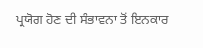ਪ੍ਰਯੋਗ ਹੋਣ ਦੀ ਸੰਭਾਵਨਾ ਤੋਂ ਇਨਕਾਰ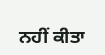ਨਹੀਂ ਕੀਤਾ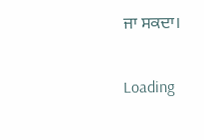ਜਾ ਸਕਦਾ।

Loading